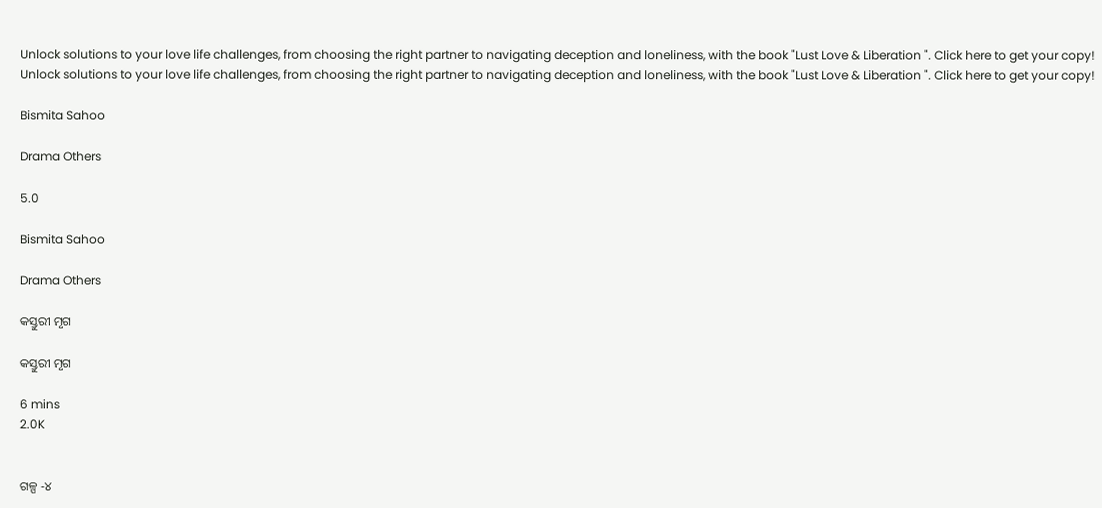Unlock solutions to your love life challenges, from choosing the right partner to navigating deception and loneliness, with the book "Lust Love & Liberation ". Click here to get your copy!
Unlock solutions to your love life challenges, from choosing the right partner to navigating deception and loneliness, with the book "Lust Love & Liberation ". Click here to get your copy!

Bismita Sahoo

Drama Others

5.0

Bismita Sahoo

Drama Others

କସ୍ତୁରୀ ମୃଗ

କସ୍ତୁରୀ ମୃଗ

6 mins
2.0K


ଗଳ୍ପ -୪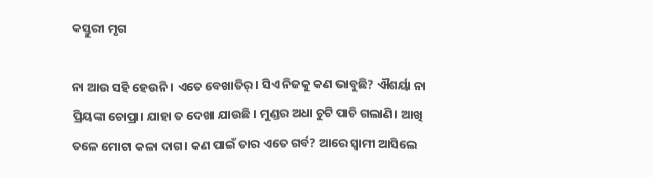କସ୍ତୁରୀ ମୃଗ

ନା ଆଉ ସହି ହେଉନି । ଏତେ ବେଖାତିର୍। ସିଏ ନିଜକୁ କଣ ଭାବୁଛି? ଐଶର୍ୟା ନା ପ୍ରିୟଙ୍କା ଚୋପ୍ରା। ଯାହା ତ ଦେଖା ଯାଉଛି । ମୁଣ୍ଡର ଅଧା ଚୁଟି ପାଚି ଗଲାଣି। ଆଖି ତଳେ ମୋଟା କଳା ଦାଗ। କଣ ପାଇଁ ତାର ଏତେ ଗର୍ବ? ଆରେ ସ୍ୱାମୀ ଆସିଲେ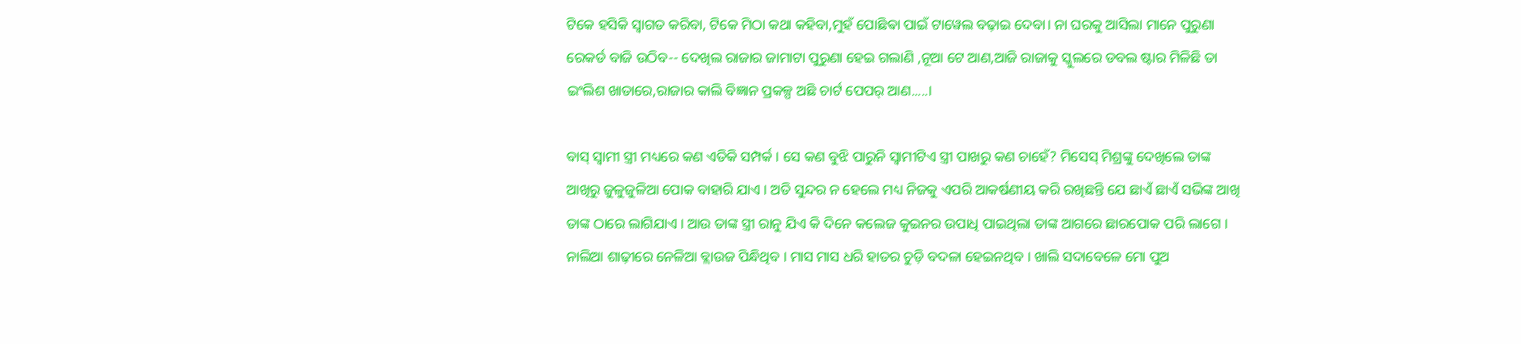ଟିକେ ହସିକି ସ୍ୱାଗତ କରିବା, ଟିକେ ମିଠା କଥା କହିବା,ମୁହଁ ପୋଛିଵା ପାଇଁ ଟାୱେଲ ବଢ଼ାଇ ଦେବା। ନା ଘରକୁ ଆସିଲା ମାନେ ପୁରୁଣା ରେକର୍ଡ ବାଜି ଉଠିବ-- ଦେଖିଲ ରାଜାର ଜାମାଟା ପୁରୁଣା ହେଇ ଗଲାଣି ,ନୂଆ ଟେ ଆଣ,ଆଜି ରାଜାକୁ ସ୍କୁଲରେ ଡବଲ ଷ୍ଟାର ମିଳିଛି ତା ଇଂଲିଶ ଖାତାରେ,ରାଜାର କାଲି ବିଜ୍ଞାନ ପ୍ରକଳ୍ପ ଅଛି ଚାର୍ଟ ପେପର୍ ଆଣ.....।

ବାସ୍ ସ୍ୱାମୀ ସ୍ତ୍ରୀ ମଧ୍ୟରେ କଣ ଏତିକି ସମ୍ପର୍କ । ସେ କଣ ବୁଝି ପାରୁନି ସ୍ୱାମୀଟିଏ ସ୍ତ୍ରୀ ପାଖରୁ କଣ ଚାହେଁ? ମିସେସ୍ ମିଶ୍ରଙ୍କୁ ଦେଖିଲେ ତାଙ୍କ ଆଖିରୁ ଜୁଳୁଜୁଳିଆ ପୋକ ବାହାରି ଯାଏ । ଅତି ସୁନ୍ଦର ନ ହେଲେ ମଧ୍ୟ ନିଜକୁ ଏପରି ଆକର୍ଷଣୀୟ କରି ରଖିଛନ୍ତି ଯେ ଛାଏଁ ଛାଏଁ ସଭିଙ୍କ ଆଖି ତାଙ୍କ ଠାରେ ଲାଗିଯାଏ । ଆଉ ତାଙ୍କ ସ୍ତ୍ରୀ ରାନୁ ଯିଏ କି ଦିନେ କଲେଜ କୁଇନର ଉପାଧି ପାଇଥିଲା ତାଙ୍କ ଆଗରେ ଛାରପୋକ ପରି ଲାଗେ । ନାଲିଆ ଶାଢ଼ୀରେ ନେଳିଆ ବ୍ଲାଉଜ ପିନ୍ଧିଥିବ । ମାସ ମାସ ଧରି ହାତର ଚୁଡ଼ି ବଦଳା ହେଇନଥିବ । ଖାଲି ସଦାବେଳେ ମୋ ପୁଅ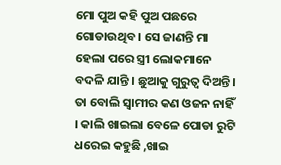ମୋ ପୁଅ କହି ପୁଅ ପଛରେ ଗୋଡାଉଥିବ । ସେ ଜାଣନ୍ତି ମା ହେଲା ପରେ ସ୍ତ୍ରୀ ଲୋକମାନେ ବଦଳି ଯାନ୍ତି । ଛୁଆକୁ ଗୁରୁତ୍ୱ ଦିଅନ୍ତି । ତା ବୋଲି ସ୍ୱାମୀର କଣ ଓଜନ ନାହିଁ । କାଲି ଖାଇଲା ବେଳେ ପୋଡା ରୁଟି ଧରେଇ କହୁଛି ,ଖାଇ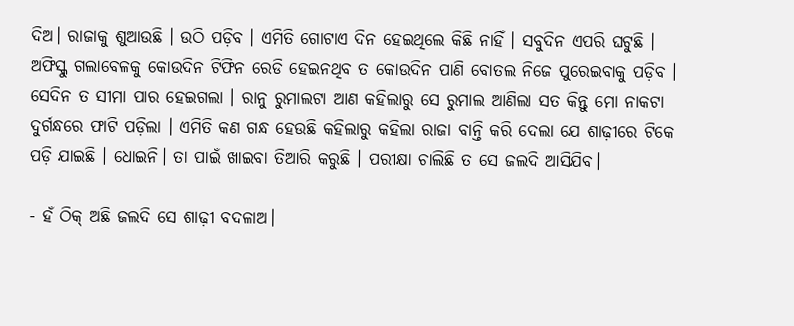ଦିଅ। ରାଜାକୁ ଶୁଆଉଛି । ଉଠି ପଡ଼ିବ । ଏମିତି ଗୋଟାଏ ଦିନ ହେଇଥିଲେ କିଛି ନାହିଁ । ସବୁଦିନ ଏପରି ଘଟୁଛି । ଅଫିସ୍କୁ ଗଲାବେଳକୁ କୋଉଦିନ ଟିଫିନ ରେଡି ହେଇନଥିବ ତ କୋଉଦିନ ପାଣି ବୋତଲ ନିଜେ ପୁରେଇବାକୁ ପଡ଼ିବ । ସେଦିନ ତ ସୀମା ପାର ହେଇଗଲା । ରାନୁ ରୁମାଲଟା ଆଣ କହିଲାରୁ ସେ ରୁମାଲ ଆଣିଲା ସତ କିନ୍ତୁ ମୋ ନାକଟା ଦୁର୍ଗନ୍ଧରେ ଫାଟି ପଡ଼ିଲା । ଏମିତି କଣ ଗନ୍ଧ ହେଉଛି କହିଲାରୁ କହିଲା ରାଜା ବାନ୍ତି କରି ଦେଲା ଯେ ଶାଢ଼ୀରେ ଟିକେ ପଡ଼ି ଯାଇଛି । ଧୋଇନି। ତା ପାଇଁ ଖାଇବା ତିଆରି କରୁଛି । ପରୀକ୍ଷା ଚାଲିଛି ତ ସେ ଜଲଦି ଆସିଯିବ।

- ହଁ ଠିକ୍ ଅଛି ଜଲଦି ସେ ଶାଢ଼ୀ ବଦଳାଅ।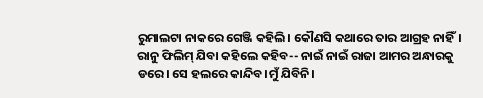ରୁମାଲଟା ନାକରେ ଗେଞ୍ଜି କହିଲି। କୌଣସି କଥାରେ ତାର ଆଗ୍ରହ ନାହିଁ। ରାନୁ ଫିଲିମ୍ ଯିବା କହିଲେ କହିବ-- ନାଇଁ ନାଇଁ ରାଜା ଆମର ଅନ୍ଧାରକୁ ଡରେ। ସେ ହଲରେ କାନ୍ଦିବ।ମୁଁ ଯିବିନି।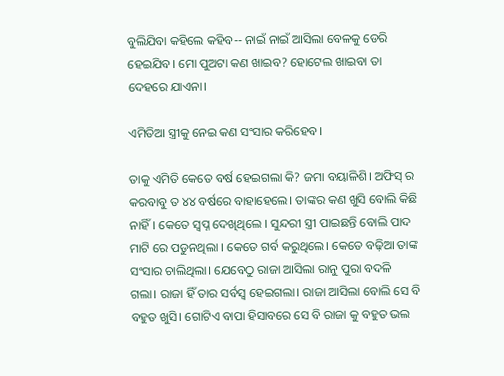ବୁଲିଯିବା କହିଲେ କହିବ-- ନାଇଁ ନାଇଁ ଆସିଲା ବେଳକୁ ଡେରି ହେଇଯିବ। ମୋ ପୁଅଟା କଣ ଖାଇବ? ହୋଟେଲ ଖାଇବା ତା ଦେହରେ ଯାଏନା।

ଏମିତିଆ ସ୍ତ୍ରୀକୁ ନେଇ କଣ ସଂସାର କରିହେବ।

ତାକୁ ଏମିତି କେତେ ବର୍ଷ ହେଇଗଲା କି? ଜମା ବୟାଳିଶି। ଅଫିସ୍ ର କରବାବୁ ତ ୪୪ ବର୍ଷରେ ବାହାହେଲେ। ତାଙ୍କର କଣ ଖୁସି ବୋଲି କିଛି ନାହିଁ। କେତେ ସ୍ବପ୍ନ ଦେଖିଥିଲେ । ସୁନ୍ଦରୀ ସ୍ତ୍ରୀ ପାଇଛନ୍ତି ବୋଲି ପାଦ ମାଟି ରେ ପଡୁନଥିଲା । କେତେ ଗର୍ବ କରୁଥିଲେ। କେତେ ବଢ଼ିଆ ତାଙ୍କ ସଂସାର ଚାଲିଥିଲା। ଯେବେଠୁ ରାଜା ଆସିଲା ରାନୁ ପୁରା ବଦଳି ଗଲା। ରାଜା ହିଁ ତାର ସର୍ବସ୍ଵ ହେଇଗଲା। ରାଜା ଆସିଲା ବୋଲି ସେ ବି ବହୁତ ଖୁସି। ଗୋଟିଏ ବାପା ହିସାବରେ ସେ ବି ରାଜା କୁ ବହୁତ ଭଲ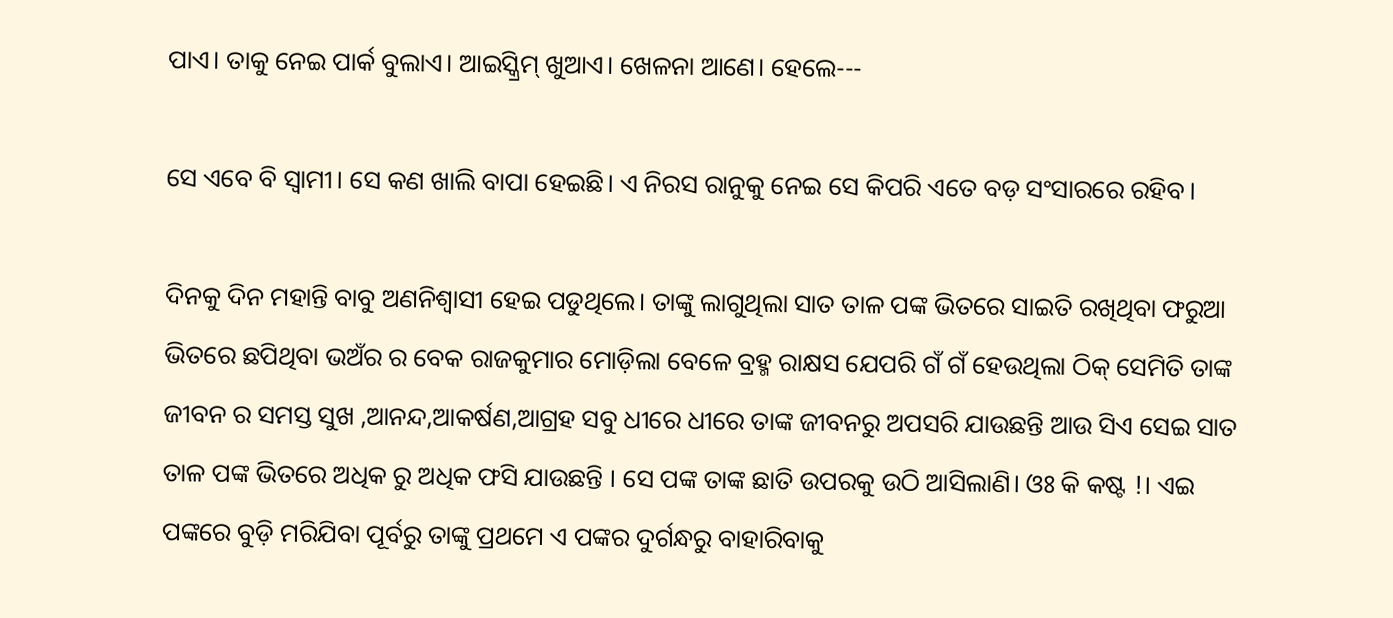ପାଏ। ତାକୁ ନେଇ ପାର୍କ ବୁଲାଏ। ଆଇସ୍କ୍ରିମ୍ ଖୁଆଏ। ଖେଳନା ଆଣେ। ହେଲେ---

ସେ ଏବେ ବି ସ୍ୱାମୀ। ସେ କଣ ଖାଲି ବାପା ହେଇଛି। ଏ ନିରସ ରାନୁକୁ ନେଇ ସେ କିପରି ଏତେ ବଡ଼ ସଂସାରରେ ରହିବ।

ଦିନକୁ ଦିନ ମହାନ୍ତି ବାବୁ ଅଣନିଶ୍ଵାସୀ ହେଇ ପଡୁଥିଲେ। ତାଙ୍କୁ ଲାଗୁଥିଲା ସାତ ତାଳ ପଙ୍କ ଭିତରେ ସାଇତି ରଖିଥିବା ଫରୁଆ ଭିତରେ ଛପିଥିବା ଭଅଁର ର ବେକ ରାଜକୁମାର ମୋଡ଼ିଲା ବେଳେ ବ୍ରହ୍ମ ରାକ୍ଷସ ଯେପରି ଗଁ ଗଁ ହେଉଥିଲା ଠିକ୍ ସେମିତି ତାଙ୍କ ଜୀବନ ର ସମସ୍ତ ସୁଖ ,ଆନନ୍ଦ,ଆକର୍ଷଣ,ଆଗ୍ରହ ସବୁ ଧୀରେ ଧୀରେ ତାଙ୍କ ଜୀବନରୁ ଅପସରି ଯାଉଛନ୍ତି ଆଉ ସିଏ ସେଇ ସାତ ତାଳ ପଙ୍କ ଭିତରେ ଅଧିକ ରୁ ଅଧିକ ଫସି ଯାଉଛନ୍ତି । ସେ ପଙ୍କ ତାଙ୍କ ଛାତି ଉପରକୁ ଉଠି ଆସିଲାଣି। ଓଃ କି କଷ୍ଟ !। ଏଇ ପଙ୍କରେ ବୁଡ଼ି ମରିଯିବା ପୂର୍ବରୁ ତାଙ୍କୁ ପ୍ରଥମେ ଏ ପଙ୍କର ଦୁର୍ଗନ୍ଧରୁ ବାହାରିବାକୁ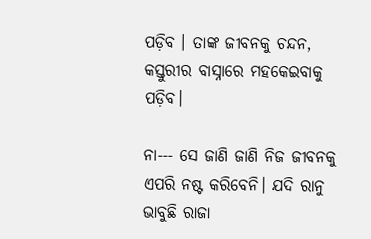ପଡ଼ିବ । ତାଙ୍କ ଜୀବନକୁ ଚନ୍ଦନ, କସ୍ତୁରୀର ବାସ୍ନାରେ ମହକେଇବାକୁ ପଡ଼ିବ।

ନା--- ସେ ଜାଣି ଜାଣି ନିଜ ଜୀବନକୁ ଏପରି ନଷ୍ଟ କରିବେନି। ଯଦି ରାନୁ ଭାବୁଛି ରାଜା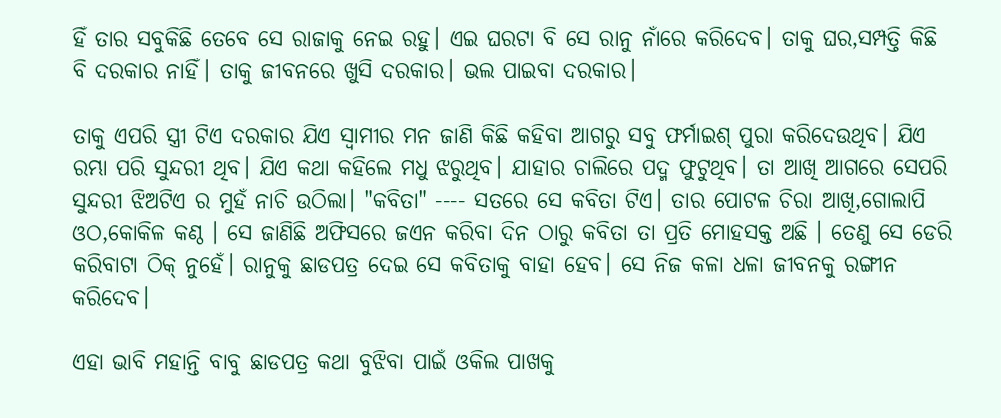ହିଁ ତାର ସବୁକିଛି ତେବେ ସେ ରାଜାକୁ ନେଇ ରହୁ। ଏଇ ଘରଟା ବି ସେ ରାନୁ ନାଁରେ କରିଦେବ। ତାକୁ ଘର,ସମ୍ପତ୍ତି କିଛି ବି ଦରକାର ନାହିଁ। ତାକୁ ଜୀବନରେ ଖୁସି ଦରକାର। ଭଲ ପାଇବା ଦରକାର।

ତାକୁ ଏପରି ସ୍ତ୍ରୀ ଟିଏ ଦରକାର ଯିଏ ସ୍ଵାମୀର ମନ ଜାଣି କିଛି କହିବା ଆଗରୁ ସବୁ ଫର୍ମାଇଶ୍ ପୁରା କରିଦେଉଥିବ। ଯିଏ ରମ୍ଭା ପରି ସୁନ୍ଦରୀ ଥିବ। ଯିଏ କଥା କହିଲେ ମଧୁ ଝରୁଥିବ। ଯାହାର ଚାଲିରେ ପଦ୍ମ ଫୁଟୁଥିବ। ତା ଆଖି ଆଗରେ ସେପରି ସୁନ୍ଦରୀ ଝିଅଟିଏ ର ମୁହଁ ନାଚି ଉଠିଲା। "କବିତା" ---- ସତରେ ସେ କବିତା ଟିଏ। ତାର ପୋଟଳ ଚିରା ଆଖି,ଗୋଲାପି ଓଠ,କୋକିଳ କଣ୍ଠ । ସେ ଜାଣିଛି ଅଫିସରେ ଜଏନ କରିବା ଦିନ ଠାରୁ କବିତା ତା ପ୍ରତି ମୋହସକ୍ତ ଅଛି । ତେଣୁ ସେ ଡେରି କରିବାଟା ଠିକ୍ ନୁହେଁ। ରାନୁକୁ ଛାଡପତ୍ର ଦେଇ ସେ କବିତାକୁ ବାହା ହେବ। ସେ ନିଜ କଳା ଧଳା ଜୀବନକୁ ରଙ୍ଗୀନ କରିଦେବ।

ଏହା ଭାବି ମହାନ୍ତି ବାବୁ ଛାଡପତ୍ର କଥା ବୁଝିବା ପାଇଁ ଓକିଲ ପାଖକୁ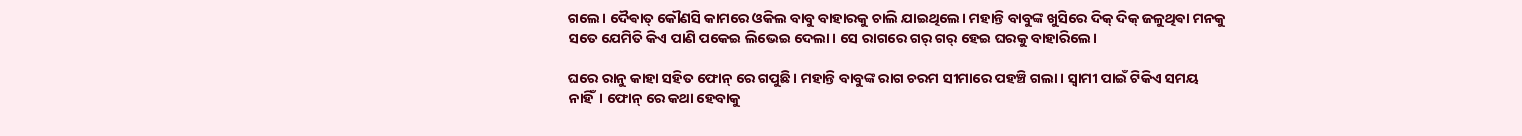ଗଲେ। ଦୈଵାତ୍ କୌଣସି କାମରେ ଓକିଲ ବାବୁ ବାହାରକୁ ଚାଲି ଯାଇଥିଲେ। ମହାନ୍ତି ବାବୁଙ୍କ ଖୁସିରେ ଦିକ୍ ଦିକ୍ ଜଳୁଥିଵା ମନକୁ ସତେ ଯେମିତି କିଏ ପାଣି ପକେଇ ଲିଭେଇ ଦେଲା। ସେ ରାଗରେ ଗର୍ ଗର୍ ହେଇ ଘରକୁ ବାହାରିଲେ।

ଘରେ ରାନୁ କାହା ସହିତ ଫୋନ୍ ରେ ଗପୁଛି। ମହାନ୍ତି ବାବୁଙ୍କ ରାଗ ଚରମ ସୀମାରେ ପହଞ୍ଚି ଗଲା। ସ୍ୱାମୀ ପାଇଁ ଟିକିଏ ସମୟ ନାହିଁ। ଫୋନ୍ ରେ କଥା ହେବାକୁ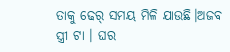ତାକୁ ଢେର୍ ସମୟ ମିଳି ଯାଉଛି।ଅଜବ ସ୍ତ୍ରୀ ଟା । ଘର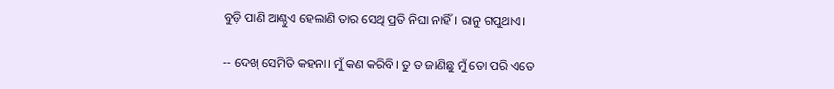ବୁଡ଼ି ପାଣି ଆଣ୍ଠୁଏ ହେଲାଣି ତାର ସେଥି ପ୍ରତି ନିଘା ନାହିଁ। ରାନୁ ଗପୁଥାଏ।

-- ଦେଖ୍ ସେମିତି କହନା। ମୁଁ କଣ କରିବି। ତୁ ତ ଜାଣିଛୁ ମୁଁ ତୋ ପରି ଏତେ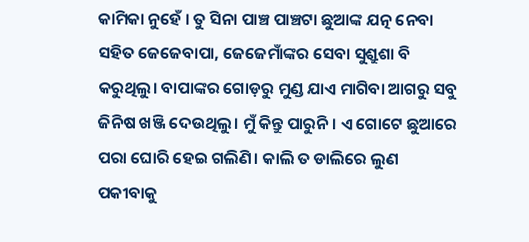କାମିକା ନୁହେଁ । ତୁ ସିନା ପାଞ୍ଚ ପାଞ୍ଚଟା ଛୁଆଙ୍କ ଯତ୍ନ ନେବା ସହିତ ଜେଜେବାପା, ଜେଜେମାଁଙ୍କର ସେବା ସୁଶ୍ରୁଶା ବି କରୁଥିଲୁ। ବାପାଙ୍କର ଗୋଡ଼ରୁ ମୁଣ୍ଡ ଯାଏ ମାଗିବା ଆଗରୁ ସବୁ ଜିନିଷ ଖଞ୍ଜି ଦେଉଥିଲୁ। ମୁଁ କିନ୍ତୁ ପାରୁନି। ଏ ଗୋଟେ ଛୁଆରେ ପରା ଘୋରି ହେଇ ଗଲିଣି। କାଲି ତ ଡାଲିରେ ଲୁଣ ପକୀବାକୁ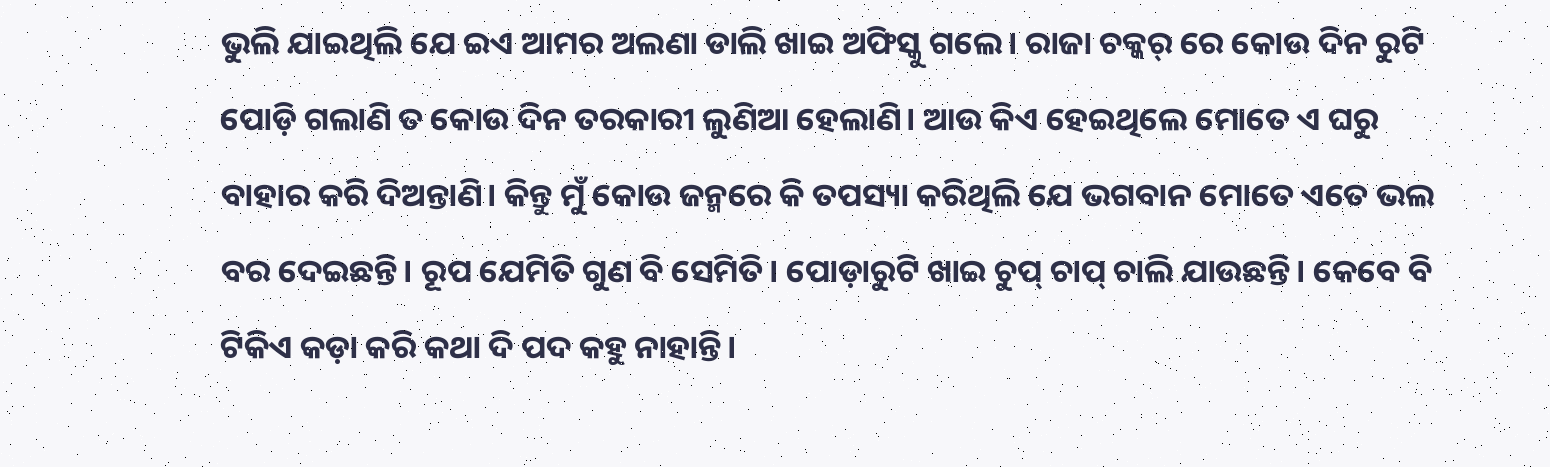ଭୁଲି ଯାଇଥିଲି ଯେ ଇଏ ଆମର ଅଲଣା ଡାଲି ଖାଇ ଅଫିସ୍କୁ ଗଲେ। ରାଜା ଚକ୍କର୍ ରେ କୋଉ ଦିନ ରୁଟି ପୋଡ଼ି ଗଲାଣି ତ କୋଉ ଦିନ ତରକାରୀ ଲୁଣିଆ ହେଲାଣି। ଆଉ କିଏ ହେଇଥିଲେ ମୋତେ ଏ ଘରୁ ବାହାର କରି ଦିଅନ୍ତାଣି। କିନ୍ତୁ ମୁଁ କୋଉ ଜନ୍ମରେ କି ତପସ୍ୟା କରିଥିଲି ଯେ ଭଗବାନ ମୋତେ ଏତେ ଭଲ ବର ଦେଇଛନ୍ତି। ରୂପ ଯେମିତି ଗୁଣ ବି ସେମିତି। ପୋଡ଼ାରୁଟି ଖାଇ ଚୁପ୍ ଚାପ୍ ଚାଲି ଯାଉଛନ୍ତି। କେବେ ବି ଟିକିଏ କଡ଼ା କରି କଥା ଦି ପଦ କହୁ ନାହାନ୍ତି।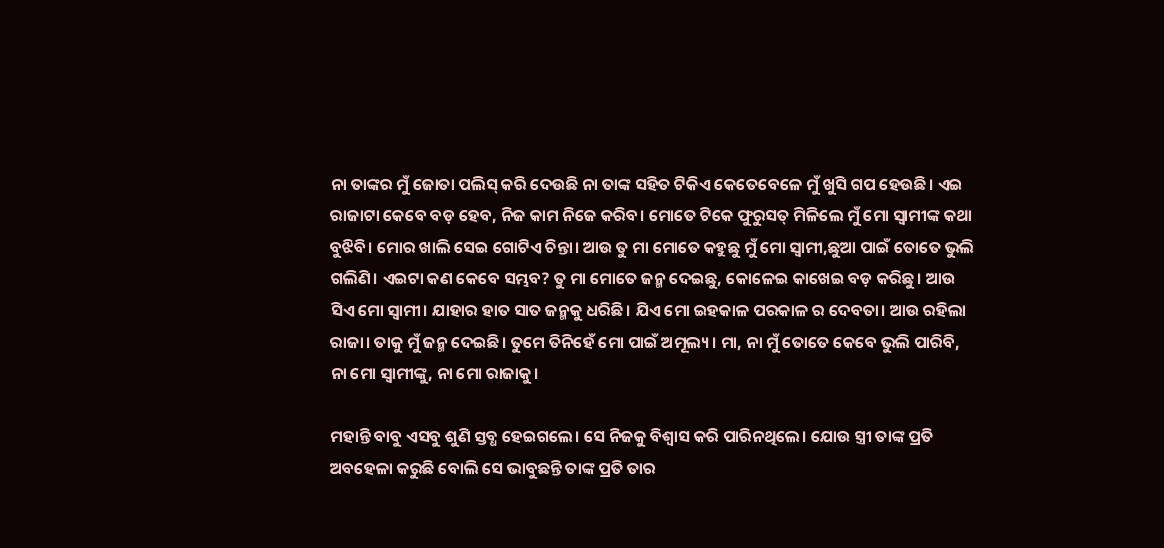ନା ତାଙ୍କର ମୁଁ ଜୋତା ପଲିସ୍ କରି ଦେଉଛି ନା ତାଙ୍କ ସହିତ ଟିକିଏ କେତେବେଳେ ମୁଁ ଖୁସି ଗପ ହେଉଛି। ଏଇ ରାଜାଟା କେବେ ବଡ଼ ହେବ, ନିଜ କାମ ନିଜେ କରିବ। ମୋତେ ଟିକେ ଫୁରୁସତ୍ ମିଳିଲେ ମୁଁ ମୋ ସ୍ୱାମୀଙ୍କ କଥା ବୁଝିବି। ମୋର ଖାଲି ସେଇ ଗୋଟିଏ ଚିନ୍ତା। ଆଉ ତୁ ମା ମୋତେ କହୁଛୁ ମୁଁ ମୋ ସ୍ୱାମୀ,ଛୁଆ ପାଇଁ ତୋତେ ଭୁଲି ଗଲିଣି। ଏଇଟା କଣ କେବେ ସମ୍ଭବ? ତୁ ମା ମୋତେ ଜନ୍ମ ଦେଇଛୁ, କୋଳେଇ କାଖେଇ ବଡ଼ କରିଛୁ। ଆଉ ସିଏ ମୋ ସ୍ୱାମୀ। ଯାହାର ହାତ ସାତ ଜନ୍ମକୁ ଧରିଛି। ଯିଏ ମୋ ଇହକାଳ ପରକାଳ ର ଦେବତା। ଆଉ ରହିଲା ରାଜା। ତାକୁ ମୁଁ ଜନ୍ମ ଦେଇଛି। ତୁମେ ତିନିହେଁ ମୋ ପାଇଁ ଅମୂଲ୍ୟ। ମା, ନା ମୁଁ ତୋତେ କେବେ ଭୁଲି ପାରିବି, ନା ମୋ ସ୍ୱାମୀଙ୍କୁ, ନା ମୋ ରାଜାକୁ।

ମହାନ୍ତି ବାବୁ ଏସବୁ ଶୁଣି ସ୍ତବ୍ଧ ହେଇଗଲେ। ସେ ନିଜକୁ ବିଶ୍ୱାସ କରି ପାରିନଥିଲେ। ଯୋଉ ସ୍ତ୍ରୀ ତାଙ୍କ ପ୍ରତି ଅବହେଳା କରୁଛି ବୋଲି ସେ ଭାବୁଛନ୍ତି ତାଙ୍କ ପ୍ରତି ତାର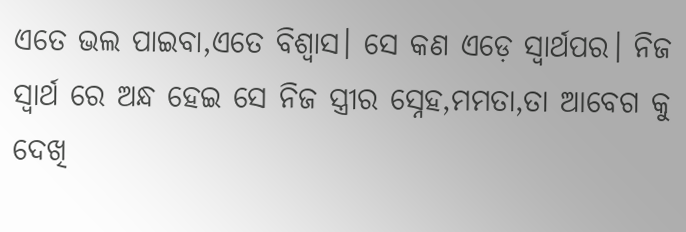ଏତେ ଭଲ ପାଇବା,ଏତେ ବିଶ୍ୱାସ। ସେ କଣ ଏଡ଼େ ସ୍ୱାର୍ଥପର। ନିଜ ସ୍ଵାର୍ଥ ରେ ଅନ୍ଧ ହେଇ ସେ ନିଜ ସ୍ତ୍ରୀର ସ୍ନେହ,ମମତା,ତା ଆବେଗ କୁ ଦେଖି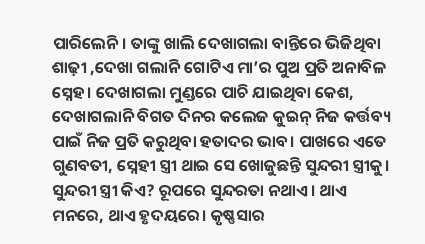ପାରିଲେନି। ତାଙ୍କୁ ଖାଲି ଦେଖାଗଲା ବାନ୍ତିରେ ଭିଜିଥିବା ଶାଢ଼ୀ ,ଦେଖା ଗଲାନି ଗୋଟିଏ ମା’ର ପୁଅ ପ୍ରତି ଅନାବିଳ ସ୍ନେହ। ଦେଖାଗଲା ମୁଣ୍ଡରେ ପାଚି ଯାଇଥିବା କେଶ, ଦେଖାଗଲାନି ବିଗତ ଦିନର କଲେଜ କୁଇନ୍ ନିଜ କର୍ତ୍ତବ୍ୟ ପାଇଁ ନିଜ ପ୍ରତି କରୁଥିବା ହତାଦର ଭାବ। ପାଖରେ ଏତେ ଗୁଣବତୀ, ସ୍ନେହୀ ସ୍ତ୍ରୀ ଥାଇ ସେ ଖୋଜୁଛନ୍ତି ସୁନ୍ଦରୀ ସ୍ତ୍ରୀକୁ। ସୁନ୍ଦରୀ ସ୍ତ୍ରୀ କିଏ? ରୂପରେ ସୁନ୍ଦରତା ନଥାଏ। ଥାଏ ମନରେ, ଥାଏ ହୃଦୟରେ। କୃଷ୍ଣସାର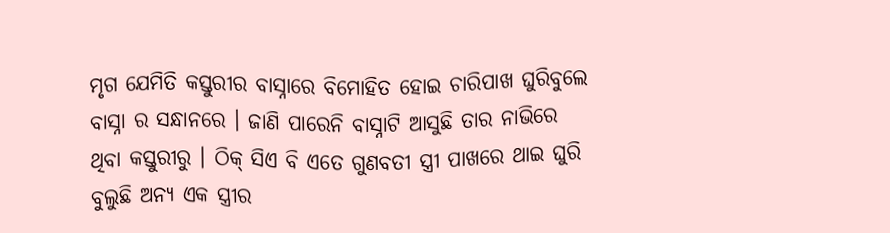ମୃଗ ଯେମିତି କସ୍ତୁରୀର ବାସ୍ନାରେ ବିମୋହିତ ହୋଇ ଚାରିପାଖ ଘୁରିବୁଲେ ବାସ୍ନା ର ସନ୍ଧାନରେ । ଜାଣି ପାରେନି ବାସ୍ନାଟି ଆସୁଛି ତାର ନାଭିରେ ଥିବା କସ୍ତୁରୀରୁ । ଠିକ୍ ସିଏ ବି ଏତେ ଗୁଣବତୀ ସ୍ତ୍ରୀ ପାଖରେ ଥାଇ ଘୁରି ବୁଲୁଛି ଅନ୍ୟ ଏକ ସ୍ତ୍ରୀର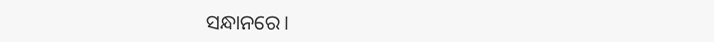ସନ୍ଧାନରେ।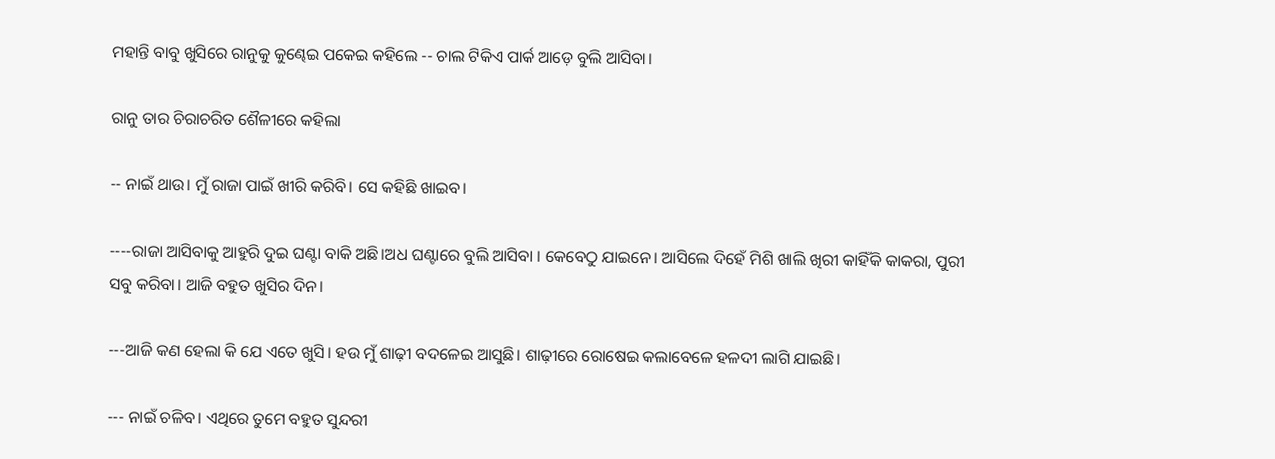ମହାନ୍ତି ବାବୁ ଖୁସିରେ ରାନୁକୁ କୁଣ୍ଢେଇ ପକେଇ କହିଲେ -- ଚାଲ ଟିକିଏ ପାର୍କ ଆଡ଼େ ବୁଲି ଆସିବା।

ରାନୁ ତାର ଚିରାଚରିତ ଶୈଳୀରେ କହିଲା

-- ନାଇଁ ଥାଉ। ମୁଁ ରାଜା ପାଇଁ ଖୀରି କରିବି। ସେ କହିଛି ଖାଇବ।

----ରାଜା ଆସିବାକୁ ଆହୁରି ଦୁଇ ଘଣ୍ଟା ବାକି ଅଛି।ଅଧ ଘଣ୍ଟାରେ ବୁଲି ଆସିବା । କେବେଠୁ ଯାଇନେ। ଆସିଲେ ଦିହେଁ ମିଶି ଖାଲି ଖିରୀ କାହିଁକି କାକରା, ପୁରୀ ସବୁ କରିବା। ଆଜି ବହୁତ ଖୁସିର ଦିନ।

---ଆଜି କଣ ହେଲା କି ଯେ ଏତେ ଖୁସି। ହଉ ମୁଁ ଶାଢ଼ୀ ବଦଳେଇ ଆସୁଛି। ଶାଢ଼ୀରେ ରୋଷେଇ କଲାବେଳେ ହଳଦୀ ଲାଗି ଯାଇଛି।

--- ନାଇଁ ଚଳିବ। ଏଥିରେ ତୁମେ ବହୁତ ସୁନ୍ଦରୀ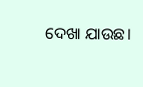ଦେଖା ଯାଉଛ।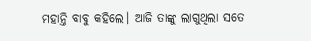ମହାନ୍ତି ବାବୁ କହିଲେ। ଆଜି ତାଙ୍କୁ ଲାଗୁଥିଲା ସତେ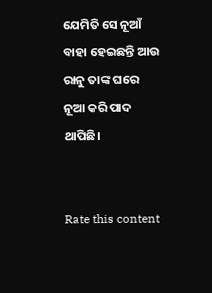ଯେମିତି ସେ ନୂଆଁ ବାହା ହେଇଛନ୍ତି ଆଉ ରାନୁ ତାଙ୍କ ଘରେ ନୂଆ କରି ପାଦ ଥାପିଛି।


Rate this content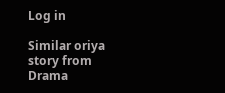Log in

Similar oriya story from Drama